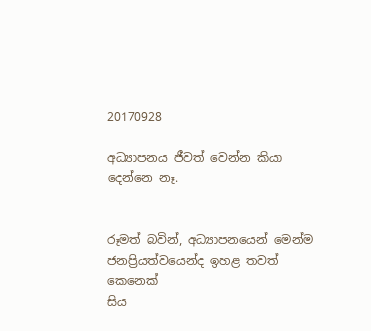20170928

අධ්‍යාපනය ජීවත් වෙන්න කියා දෙන්නෙ නෑ.


රූමත් බවින්, අධ්‍යාපනයෙන් මෙන්ම
ජනප්‍රියත්වයෙන්ද ඉහළ තවත් කෙනෙක්
සිය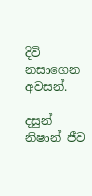දිවි නසාගෙන අවසන්.

දසුන් නිෂාන් ජීව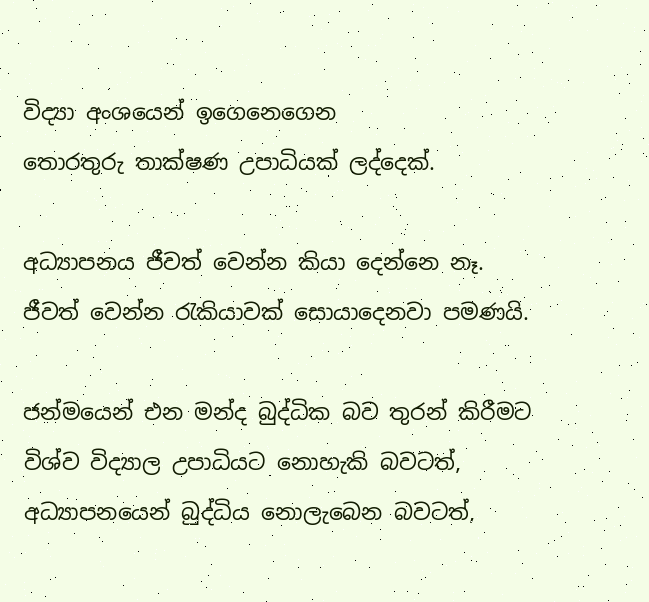විද්‍යා අංශයෙන් ඉගෙනෙගෙන
තොරතුරු තාක්ෂණ උපාධියක් ලද්දෙක්.

අධ්‍යාපනය ජීවත් වෙන්න කියා දෙන්නෙ නෑ.
ජීවත් වෙන්න රැකියාවක් සොයාදෙනවා පමණයි.

ජන්මයෙන් එන මන්ද බුද්ධික බව තුරන් කිරීමට
විශ්ව විද්‍යාල උපාධියට නොහැකි බවටත්,
අධ්‍යාපනයෙන් බුද්ධිය නොලැබෙන බවටත්,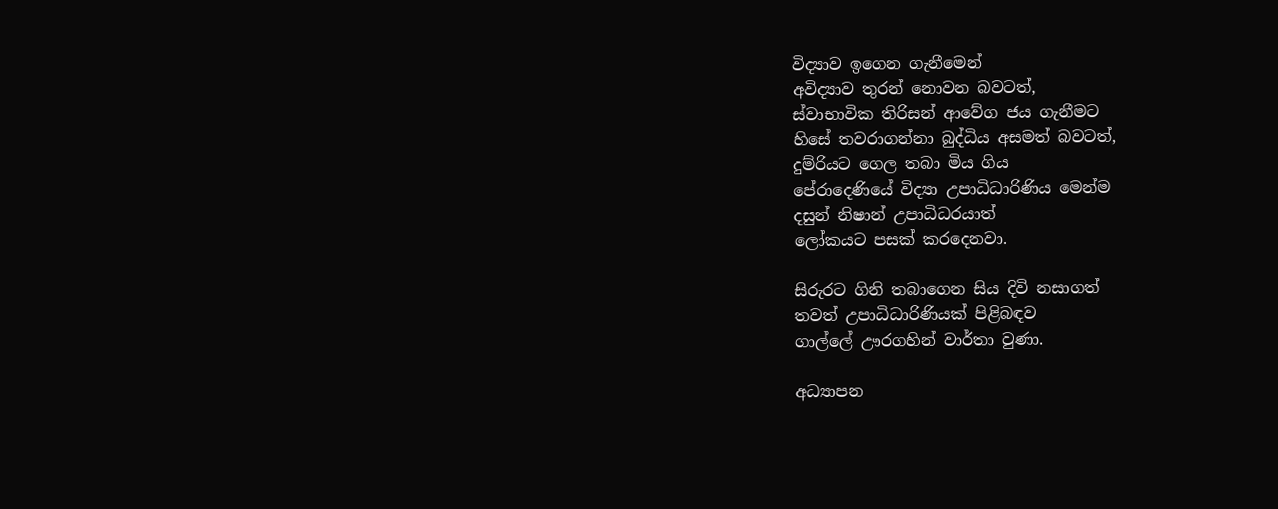විද්‍යාව ඉගෙන ගැනීමෙන්
අවිද්‍යාව තුරන් නොවන බවටත්,
ස්වාභාවික තිරිසන් ආවේග ජය ගැනීමට
හිසේ තවරාගන්නා බුද්ධිය අසමත් බවටත්,
දුම්රියට ගෙල තබා මිය ගිය
පේරාදෙණියේ විද්‍යා උපාධිධාරිණිය මෙන්ම
දසුන් නිෂාන් උපාධිධරයාත්
ලෝකයට පසක් කරදෙනවා.

සිරුරට ගිනි තබාගෙන සිය දිවි නසාගත්
තවත් උපාධිධාරිණියක් පිළිබඳව
ගාල්ලේ ඌරගහින් වාර්තා වුණා.

අධ්‍යාපන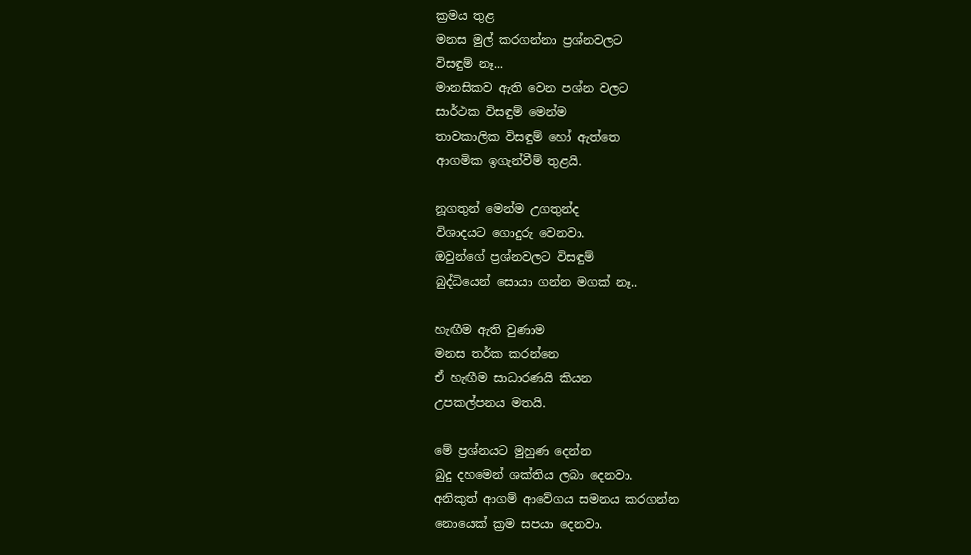ක්‍රමය තුළ
මනස මුල් කරගන්නා ප්‍රශ්නවලට
විසඳුම් නෑ...
මානසිකව ඇති වෙන පශ්න වලට
සාර්ථක විසඳුම් මෙන්ම
තාවකාලික විසඳුම් හෝ ඇත්තෙ
ආගමික ඉගැන්වීම් තුළයි.

නූගතුන් මෙන්ම උගතුන්ද
විශාදයට ගොදුරු වෙනවා.
ඔවුන්ගේ ප්‍රශ්නවලට විසඳුම්
බුද්ධියෙන් සොයා ගන්න මගක් නෑ..

හැඟීම ඇති වුණාම
මනස තර්ක කරන්නෙ
ඒ හැඟීම සාධාරණයි කියන
උපකල්පනය මතයි.

මේ ප්‍රශ්නයට මුහුණ දෙන්න
බුදු දහමෙන් ශක්තිය ලබා දෙනවා.
අනිකුත් ආගම් ආවේගය සමනය කරගන්න
නොයෙක් ක්‍රම සපයා දෙනවා.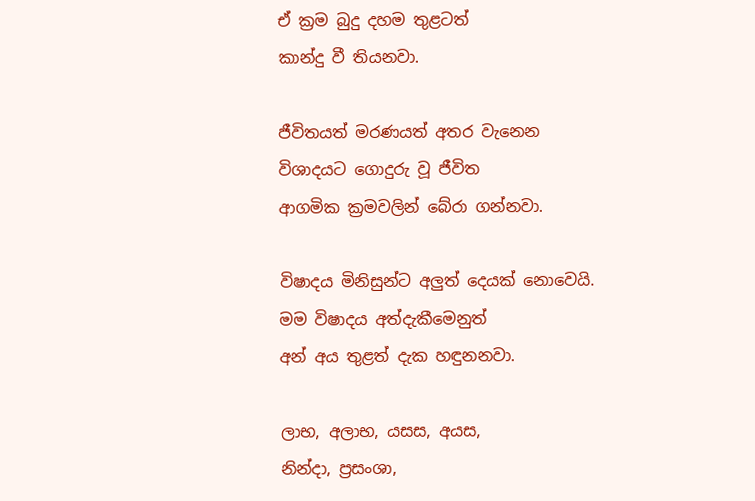ඒ ක්‍රම බුදු දහම තුළටත්
කාන්දු වී තියනවා.

ජීවිතයත් මරණයත් අතර වැනෙන
විශාදයට ගොදුරු වූ ජීවිත
ආගමික ක්‍රමවලින් බේරා ගන්නවා.

විෂාදය මිනිසුන්ට අලුත් දෙයක් නොවෙයි.
මම විෂාදය අත්දැකීමෙනුත්
අන් අය තුළත් දැක හඳුනනවා.

ලාභ, අලාභ, යසස, අයස,
නින්දා, ප්‍රසංශා,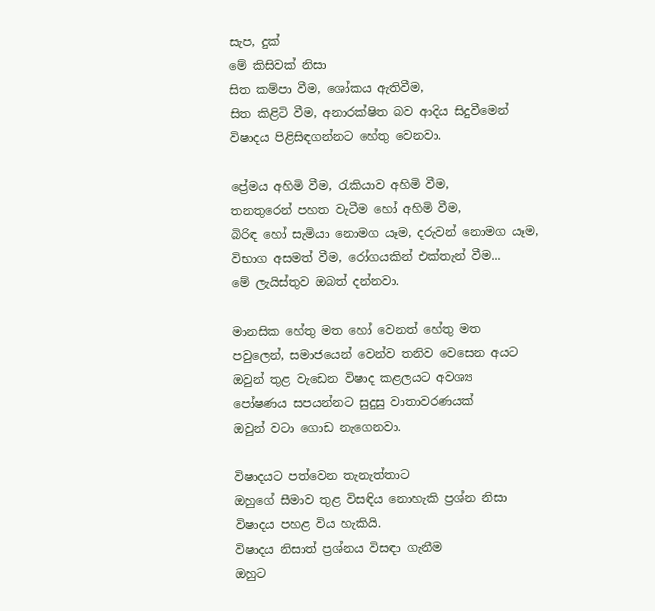සැප, දුක්
මේ කිසිවක් නිසා
සිත කම්පා වීම, ශෝකය ඇතිවීම,
සිත කිළිටි වීම, අනාරක්ෂිත බව ආදිය සිදුවීමෙන්
විෂාදය පිළිසිඳගන්නට හේතු වෙනවා.

ප්‍රේමය අහිමි වීම, රැකියාව අහිමි වීම,
තනතුරෙන් පහත වැටීම හෝ අහිමි වීම,
බිරිඳ හෝ සැමියා නොමග යෑම, දරුවන් නොමග යෑම,
විභාග අසමත් වීම, රෝගයකින් එක්තැන් වීම...
මේ ලැයිස්තුව ඔබත් දන්නවා.

මානසික හේතු මත හෝ වෙනත් හේතු මත
පවුලෙන්, සමාජයෙන් වෙන්ව තනිව වෙසෙන අයට
ඔවුන් තුළ වැඩෙන විෂාද කළලයට අවශ්‍ය
පෝෂණය සපයන්නට සුදුසු වාතාවරණයක්
ඔවුන් වටා ගොඩ නැගෙනවා.

විෂාදයට පත්වෙන තැනැත්තාට
ඔහුගේ සීමාව තුළ විසඳිය නොහැකි ප්‍රශ්න නිසා
විෂාදය පහළ විය හැකියි.
විෂාදය නිසාත් ප්‍රශ්නය විසඳා ගැනීම
ඔහුට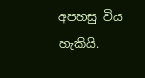අපහසු විය හැකියි.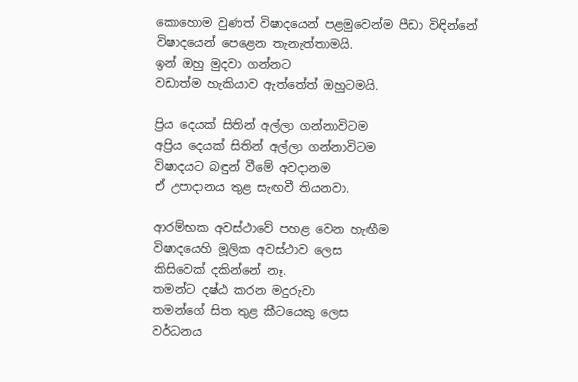කොහොම වුණත් විෂාදයෙන් පළමුවෙන්ම පීඩා විඳින්නේ
විෂාදයෙන් පෙළෙන තැනැත්තාමයි.
ඉන් ඔහු මුදවා ගන්නට
වඩාත්ම හැකියාව ඇත්තේත් ඔහුටමයි.

ප්‍රිය දෙයක් සිතින් අල්ලා ගන්නාවිටම
අප්‍රිය දෙයක් සිතින් අල්ලා ගන්නාවිටම
විෂාදයට බඳුන් වීමේ අවදානම
ඒ උපාදානය තුළ සැඟවී තියනවා.

ආරම්භක අවස්ථාවේ පහළ වෙන හැඟීම
විෂාදයෙහි මූලික අවස්ථාව ලෙස
කිසිවෙක් දකින්නේ නෑ.
තමන්ට දෂ්ඨ කරන මදුරුවා
තමන්ගේ සිත තුළ කීටයෙකු ලෙස
වර්ධනය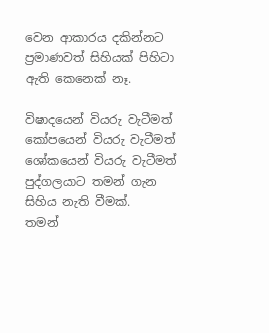වෙන ආකාරය දකින්නට
ප්‍රමාණවත් සිහියක් පිහිටා ඇති කෙනෙක් නෑ.

විෂාදයෙන් වියරු වැටීමත්
කෝපයෙන් වියරු වැටීමත්
ශෝකයෙන් වියරු වැටීමත්
පුද්ගලයාට තමන් ගැන සිහිය නැති වීමක්.
තමන්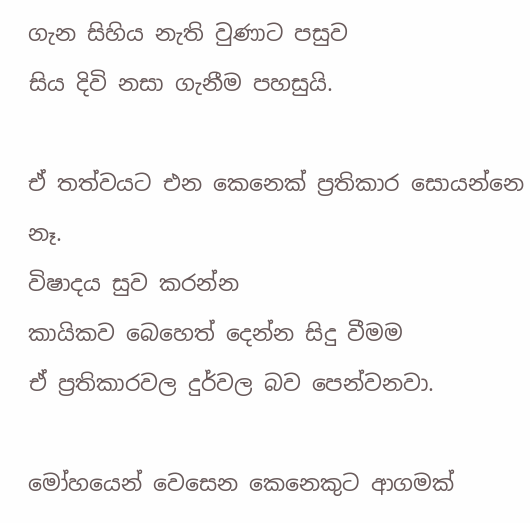ගැන සිහිය නැති වුණාට පසුව
සිය දිවි නසා ගැනීම පහසුයි.

ඒ තත්වයට එන කෙනෙක් ප්‍රතිකාර සොයන්නෙ නෑ.
විෂාදය සුව කරන්න
කායිකව බෙහෙත් දෙන්න සිදු වීමම
ඒ ප්‍රතිකාරවල දුර්වල බව පෙන්වනවා.

මෝහයෙන් වෙසෙන කෙනෙකුට ආගමක්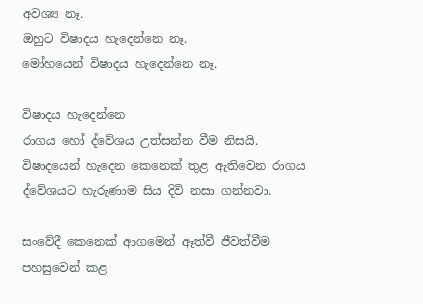අවශ්‍ය නෑ.
ඔහුට විෂාදය හැදෙන්නෙ නෑ.
මෝහයෙන් විෂාදය හැදෙන්නෙ නෑ.

විෂාදය හැදෙන්නෙ
රාගය හෝ ද්වේශය උත්සන්න වීම නිසයි.
විෂාදයෙන් හැදෙන කෙනෙක් තුළ ඇතිවෙන රාගය
ද්වේශයට හැරුණාම සිය දිවි නසා ගන්නවා.

සංවේදී කෙනෙක් ආගමෙන් ඈත්වී ජීවත්වීම
පහසුවෙන් කළ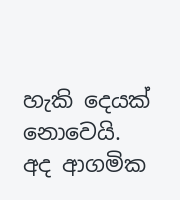හැකි දෙයක් නොවෙයි.
අද ආගමික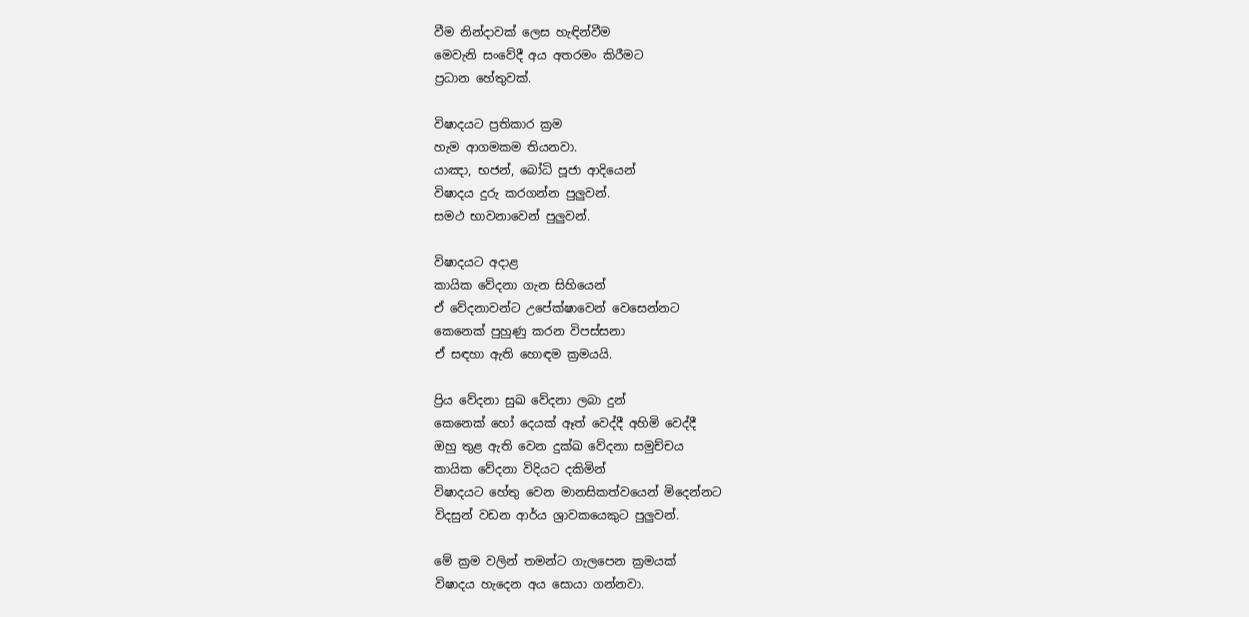වීම නින්දාවක් ලෙස හැඳින්වීම
මෙවැනි සංවේදී අය අතරමං කිරීමට
ප්‍රධාන හේතුවක්.

විෂාදයට ප්‍රතිකාර ක්‍රම
හැම ආගමකම තියනවා.
යාඤා, භජන්, බෝධි පූජා ආදියෙන්
විෂාදය දුරු කරගන්න පුලුවන්.
සමථ භාවනාවෙන් පුලුවන්.

විෂාදයට අදාළ
කායික වේදනා ගැන සිහියෙන්
ඒ වේදනාවන්ට උපේක්ෂාවෙන් වෙසෙන්නට
කෙනෙක් පුහුණු කරන විපස්සනා
ඒ සඳහා ඇති හොඳම ක්‍රමයයි.

ප්‍රිය වේදනා සුඛ වේදනා ලබා දුන්
කෙනෙක් හෝ දෙයක් ඈත් වෙද්දී අහිමි වෙද්දී
ඔහු තුළ ඇති වෙන දුක්ඛ වේදනා සමුච්චය
කායික වේදනා විදියට දකිමින්
විෂාදයට හේතු වෙන මානසිකත්වයෙන් මිදෙන්නට
විදසුන් වඩන ආර්ය ශ්‍රාවකයෙකුට පුලුවන්.

මේ ක්‍රම වලින් තමන්ට ගැලපෙන ක්‍රමයක්
විෂාදය හැදෙන අය සොයා ගන්නවා.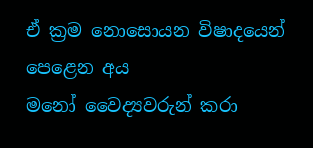ඒ ක්‍රම නොසොයන විෂාදයෙන් පෙළෙන අය
මනෝ වෛද්‍යවරුන් කරා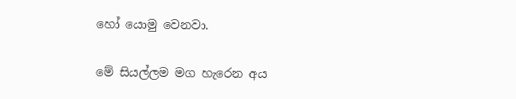හෝ යොමු වෙනවා.

මේ සියල්ලම මග හැරෙන අය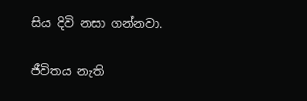සිය දිවි නසා ගන්නවා.

ජීවිතය නැති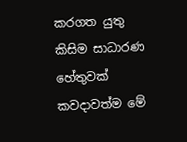කරගත යුතු
කිසිම සාධාරණ හේතුවක්
කවදාවත්ම මේ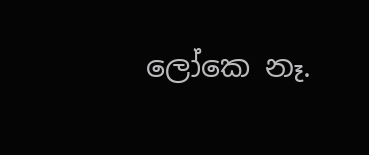ලෝකෙ නෑ.